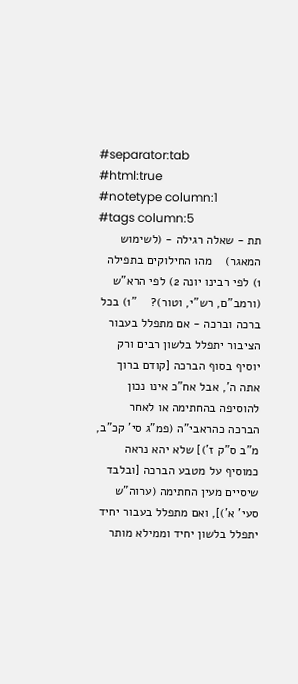#separator:tab
#html:true
#notetype column:1
#tags column:5
תת - שאלה רגילה - (לשימוש המאגר)    מהו החילוקים בתפילה 1) לפי רבינו יונה 2) לפי הרא"ש (ורמב"ם, רש"י, וטור)?    "1) בכל ברכה וברכה - אם מתפלל בעבור הציבור יתפלל בלשון רבים ורק יוסיף בסוף הברכה [קודם ברוך אתה ה', אבל אח"כ אינו נכון להוסיפה בהחתימה או לאחר הברכה כהראבי"ה (פמ"ג סי' קכ"ב, מ"ב ס"ק ז')] שלא יהא נראה כמוסיף על מטבע הברכה [ובלבד שיסיים מעין החתימה (ערוה"ש סעי' א')], ואם מתפלל בעבור יחיד יתפלל בלשון יחיד וממילא מותר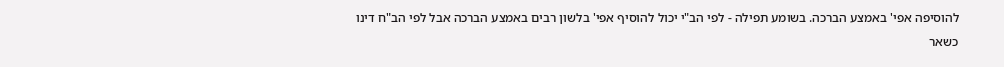להוסיפה אפי' באמצע הברכה. בשומע תפילה - לפי הב"י יכול להוסיף אפי' בלשון רבים באמצע הברכה אבל לפי הב"ח דינו כשאר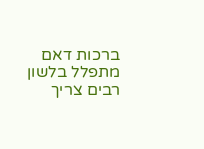ברכות דאם מתפלל בלשון רבים צריך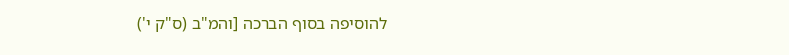להוסיפה בסוף הברכה [והמ"ב (ס"ק י')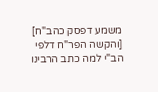משמע דפסק כהב"ח] [והקשה הפר"ח דלפי הב"י למה כתב הרבינו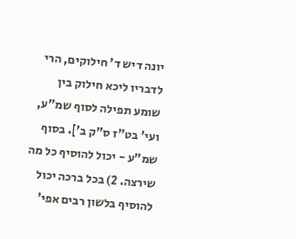יונה דיש ד' חילוקים, הרי לדבריו ליכא חילוק בין שומע תפילה לסוף שמ"ע, ועי' בט"ז ס"ק ב']. בסוף שמ"ע - יכול להוסיף כל מה שירצה. 2) בכל ברכה יכול להוסיף בלשון רבים אפי'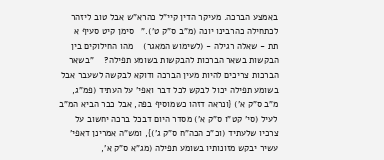באמצע הברכה. מעיקר הדין קיי"ל כהרא"ש אבל טוב ליזהר לכתחילה כהרבינו יונה (מ"ב ס"ק ט')."   סימן קיט סעיף א
תת - שאלה רגילה - (לשימוש המאגר)    מהו החילוקים בין הבקשות בשאר הברכות להבקשות בשומע תפילה?    "בשאר הברכות צריכים להיות מעין הברכה ודוקא לבקשה לשעבר אבל בשומע תפילה יכול לבקש לכל דבר ואפי' על העתיד (פמ"ג, מ"ב ס"ק א') {ונראה דזהו כשמוסיף בפה, אבל כבר הביא המ"ב לעיל (סי' קט"ו ס"ק א') מסדר היום דבכל ברכה יחשוב על צרכיו שלעתיד (וכ"כ הכה"ח ס"ק ג')}, ומש"ה אמרינן דאפי' עשיר יבקש מזונותיו בשומע תפילה (מג"א ס"ק א',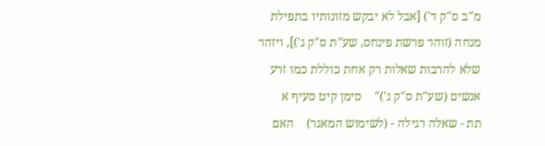מ"ב ס"ק ד') [אבל לא יבקש מזונותיו בתפילת מנחה (זוהר פרשת פינחס, שע"ת ס"ק ג')], ויזהר שלא להרבות שאלות רק אחת כוללת כמו זרע אנשים (שע"ת ס"ק ג')"    סימן קיט סעיף א
תת - שאלה רגילה - (לשימוש המאגר)    האם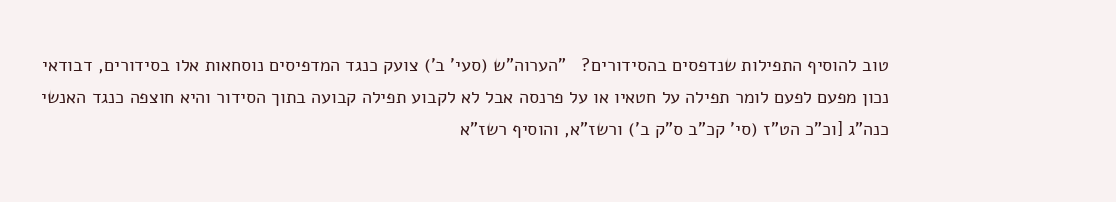טוב להוסיף התפילות שנדפסים בהסידורים?   "הערוה"ש (סעי' ב') צועק כנגד המדפיסים נוסחאות אלו בסידורים, דבודאי נכון מפעם לפעם לומר תפילה על חטאיו או על פרנסה אבל לא לקבוע תפילה קבועה בתוך הסידור והיא חוצפה כנגד האנשי כנה"ג [וכ"כ הט"ז (סי' קכ"ב ס"ק ב') ורשז"א, והוסיף רשז"א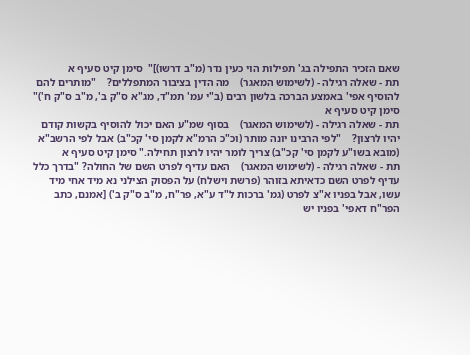שאם הזכיר התפילה בג' תפילות הוי כעין נדר (מ"ב דרשו)]"  סימן קיט סעיף א
תת - שאלה רגילה - (לשימוש המאגר)    מה הדין בציבור המתפללים?    "מותרים להם להוסיף אפי' באמצע הברכה בלשון רבים (ב"י עמ' תמ"ד, מג"א ס"ק ב', מ"ב ס"ק ח')" סימן קיט סעיף א
תת - שאלה רגילה - (לשימוש המאגר)    בסוף שמ"ע האם יכול להוסיף בקשות קודם יהיו לרצון?    "לפי הרבינו יונה מותר (וכ"כ הרמ"א לקמן סי' קכ"ב) אבל לפי הרשב"א (מובא בשו"ע לקמן סי' קכ"ב) צריך לומר יהיו לרצון תחילה." סימן קיט סעיף א
תת - שאלה רגילה - (לשימוש המאגר)    האם עדיף לפרט השם של החולה? "בדרך כלל עדיף לפרט השם כדאיתא בזוהר (פרשת וישלח) על הפסוק הצילני נא מיד אחי מיד עשו, אבל בפניו א"צ לפרט (גמ' ברכות ל"ד ע"א, פר"ח, מ"ב ס"ק ב') [אמנם, כתב הפר"ח דאפי' בפניו יש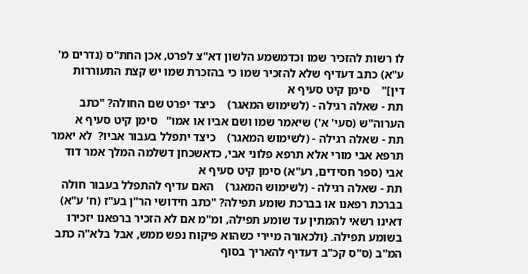לו רשות להזכיר שמו וכדמשמע הלשון דא"צ לפרט, אכן החת"ס (נדרים מ' ע"א) כתב דעדיף שלא להזכיר שמו כי בהזכרת שמו יש קצת התעוררות דין]"    סימן קיט סעיף א
תת - שאלה רגילה - (לשימוש המאגר)    כיצד יפרט שם החולה? "כתב הערוה"ש (סעי' א') שיאמר שמו ושם אביו או אמו"   סימן קיט סעיף א
תת - שאלה רגילה - (לשימוש המאגר)    כיצד יתפלל בעבור אביו?  לא יאמר תרפא אבי מורי אלא תרפא פלוני אבי, כדאשכחן דשלמה המלך אמר דוד אבי (ספר חסידים, רע"א) סימן קיט סעיף א
תת - שאלה רגילה - (לשימוש המאגר)    האם עדיף להתפלל בעבור חולה בברכת רפאנו או בברכת שומע תפילה? "כתב חידושי הר"ן בע"ז (ח' ע"א) דאינו רשאי להמתין עד שומע תפילה, ומ"מ אם לא הזכיר ברפאנו יזכירו בשומע תפילה. {ולכאורה מיירי כשהוא פיקוח נפש ממש, אבל בלא"ה כתב המ"ב (ס"ס קכ"ב דעדיף להאריך בסוף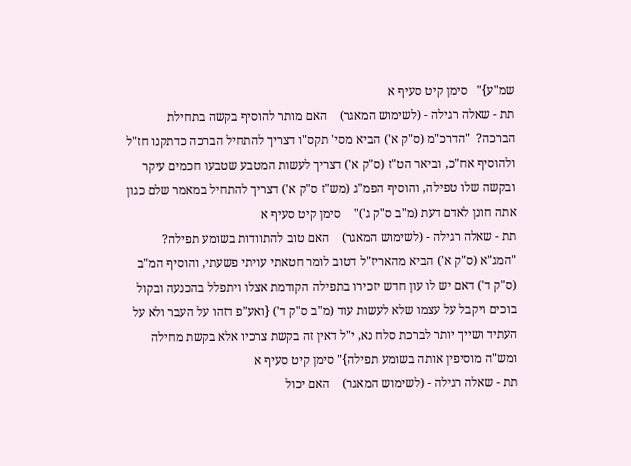שמ"ע}"   סימן קיט סעיף א
תת - שאלה רגילה - (לשימוש המאגר)    האם מותר להוסיף בקשה בתחילת הברכה?  "הדרכ"מ (ס"ק א') הביא מסי' תקס"ו דצריך להתחיל הברכה כדתקנו חז"ל ולהוסיף אח"כ, וביאר הט"ז (ס"ק א') דצריך לעשות המטבע שטבעו חכמים עיקר ובקשה שלו טפילה, והוסיף הפמ"ג (מש"ז ס"ק א') דצריך להתחיל במאמר שלם כגון אתה חונן לאדם דעת (מ"ב ס"ק ג')"    סימן קיט סעיף א
תת - שאלה רגילה - (לשימוש המאגר)    האם טוב להתוודות בשומע תפילה?   "המג"א (ס"ק א') הביא מהאריז"ל דטוב לומר חטאתי עויתי פשעתי, והוסיף המ"ב (ס"ק ד') דאם יש לו עון חדש יזכירו בתפילה הקודמת אצלו ויתפלל בהכנעה ובקול בוכים ויקבל על עצמו שלא לעשות עוד (מ"ב ס"ק ד') {ואע"פ דזהו על העבר ולא על העתיד ושייך יותר לברכת סלח נא, י"ל דאין זה בקשת צרכיו אלא בקשת מחילה ומש"ה מוסיפין אותה בשומע תפילה}" סימן קיט סעיף א
תת - שאלה רגילה - (לשימוש המאגר)    האם יכול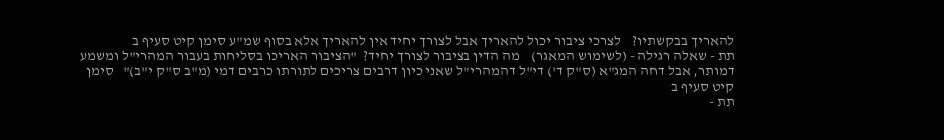להאריך בבקשתיו?    לצרכי ציבור יכול להאריך אבל לצורך יחיד אין להאריך אלא בסוף שמ"ע סימן קיט סעיף ב
תת - שאלה רגילה - (לשימוש המאגר)    מה הדין בציבור לצורך יחיד?  "הציבור האריכו בסליחות בעבור המהרי"ל ומשמע דמותר, אבל דחה המג"א (ס"ק ד') די"ל דהמהרי"ל שאני כיון דרבים צריכים לתורתו כרבים דמי (מ"ב ס"ק י"ב)"   סימן קיט סעיף ב
תת -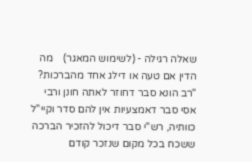שאלה רגילה - (לשימוש המאגר)    מה הדין אם טעה או דילג אחד מהברכות? "רב הונא סבר דחוזר לאתה חונן ורבי אסי סבר דאמצעיות אין להם סדר וקיי"ל כוותיה, רש"י סבר דיכול להזכיר הברכה ששכח בכל מקום שנזכר קודם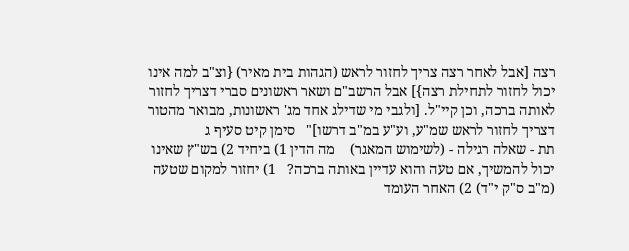רצה [אבל לאחר רצה צריך לחזור לראש (הגהות בית מאיר) {וצ"ב למה אינו יכול לחזור לתחילת רצה}] אבל הרשב"ם ושאר ראשונים סברי דצריך לחזור לאותה ברכה, וכן קיי"ל. [ולגבי מי שדילג אחד מג' ראשונות, מבואר מהטור דצריך לחזור לראש שמ"ע, וע"ע במ"ב דרשו]"   סימן קיט סעיף ג
תת - שאלה רגילה - (לשימוש המאגר)    מה הדין 1) ביחיד 2) בש"ץ שאינו יכול להמשיך, אם טעה והוא עדיין באותה ברכה?   1) יחזור למקום שטעה (מ"ב ס"ק י"ד) 2) האחר העומד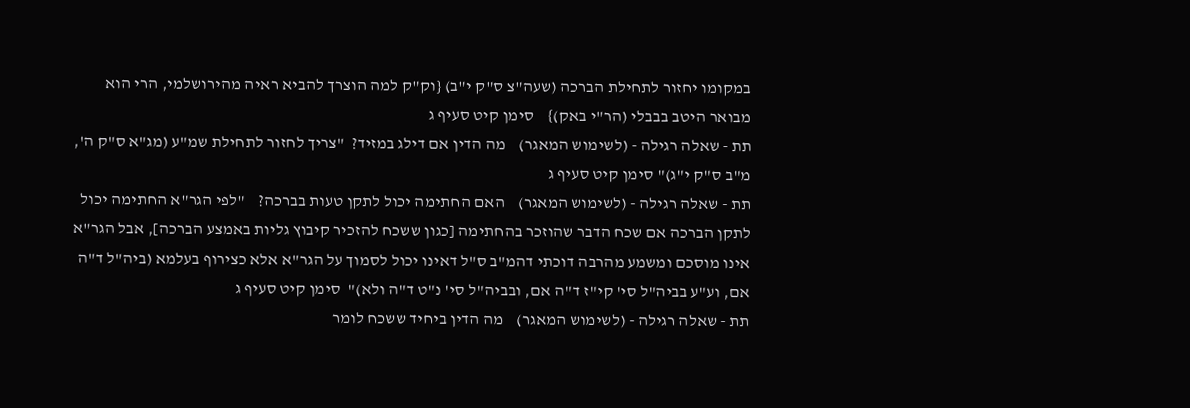במקומו יחזור לתחילת הברכה (שעה"צ ס"ק י"ב) {וק"ק למה הוצרך להביא ראיה מהירושלמי, הרי הוא מבואר היטב בבבלי (הר"י באק)}    סימן קיט סעיף ג
תת - שאלה רגילה - (לשימוש המאגר)    מה הדין אם דילג במזיד?  "צריך לחזור לתחילת שמ"ע (מג"א ס"ק ה', מ"ב ס"ק י"ג)" סימן קיט סעיף ג
תת - שאלה רגילה - (לשימוש המאגר)    האם החתימה יכול לתקן טעות בברכה?    "לפי הגר"א החתימה יכול לתקן הברכה אם שכח הדבר שהוזכר בהחתימה [כגון ששכח להזכיר קיבוץ גליות באמצע הברכה], אבל הגר"א אינו מוסכם ומשמע מהרבה דוכתי דהמ"ב ס"ל דאינו יכול לסמוך על הגר"א אלא כצירוף בעלמא (ביה"ל ד"ה אם, וע"ע בביה"ל סי' קי"ז ד"ה אם, ובביה"ל סי' נ"ט ד"ה ולא)"  סימן קיט סעיף ג
תת - שאלה רגילה - (לשימוש המאגר)    מה הדין ביחיד ששכח לומר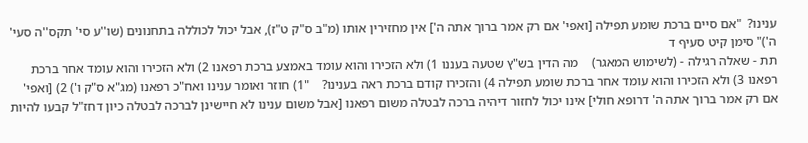ענינו?  "אם סיים ברכת שומע תפילה [ואפי' אם רק אמר ברוך אתה ה'] אין מחזירין אותו (מ"ב ס"ק ט"ז), אבל יכול לכוללה בתחנונים (שו''ע סי' תקס''ה סעי' ה')" סימן קיט סעיף ד
תת - שאלה רגילה - (לשימוש המאגר)    מה הדין בש"ץ שטעה בעננו 1) ולא הזכירו והוא עומד באמצע ברכת רפאנו 2) ולא הזכירו והוא עומד אחר ברכת רפאנו 3) ולא הזכירו והוא עומד אחר ברכת שומע תפילה 4) והזכירו קודם ברכת ראה בענינו?    "1) חוזר ואומר ענינו ואח"כ רפאנו (מג"א ס"ק ו') 2) [ואפי' אם רק אמר ברוך אתה ה' דרופא חולי] אינו יכול לחזור דיהיה ברכה לבטלה משום רפאנו [אבל משום ענינו לא חיישינן לברכה לבטלה כיון דחז"ל קבעו להיות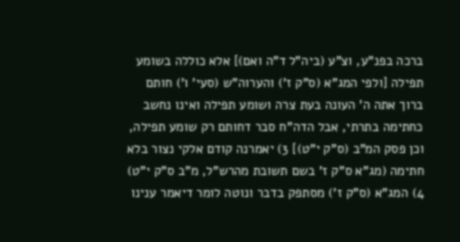ברכה בפנ"ע, וצ"ע (ביה"ל ד"ה ואם)] אלא כוללה בשומע תפילה [ולפי המג"א (ס"ק ז') והערוה"ש (סעי' ו') חותם ברוך אתה ה' העונה בעת צרה ושומע תפילה ואינו נחשב כחתימה בתרתי, אבל הדה"ח סבר דחותם רק שומע תפילה, וכן פסק המ"ב (ס"ק י"ט)] 3) יאמרנה קודם אלקי נצור בלא חתימה (מג"א ס"ק ז' בשם תשובת מהרש"ל, מ"ב ס"ק י"ט) 4) המג"א (ס"ק ז') מסתפק בדבר ונוטה לומר דיאמר ענינו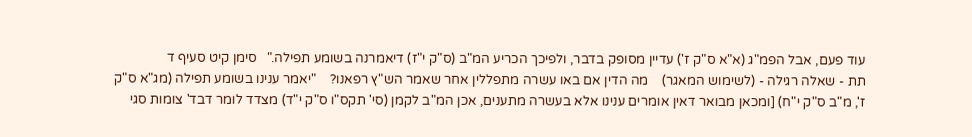עוד פעם, אבל הפמ"ג (א"א ס"ק ז') עדיין מסופק בדבר, ולפיכך הכריע המ"ב (ס"ק י"ז) דיאמרנה בשומע תפילה."   סימן קיט סעיף ד
תת - שאלה רגילה - (לשימוש המאגר)    מה הדין אם באו עשרה מתפללין אחר שאמר הש"ץ רפאנו?    "יאמר ענינו בשומע תפילה (מג"א ס"ק ז', מ"ב ס"ק י"ח) [ומכאן מבואר דאין אומרים ענינו אלא בעשרה מתענים, אכן המ"ב לקמן (סי' תקס"ו ס"ק י"ד) מצדד לומר דבד' צומות סגי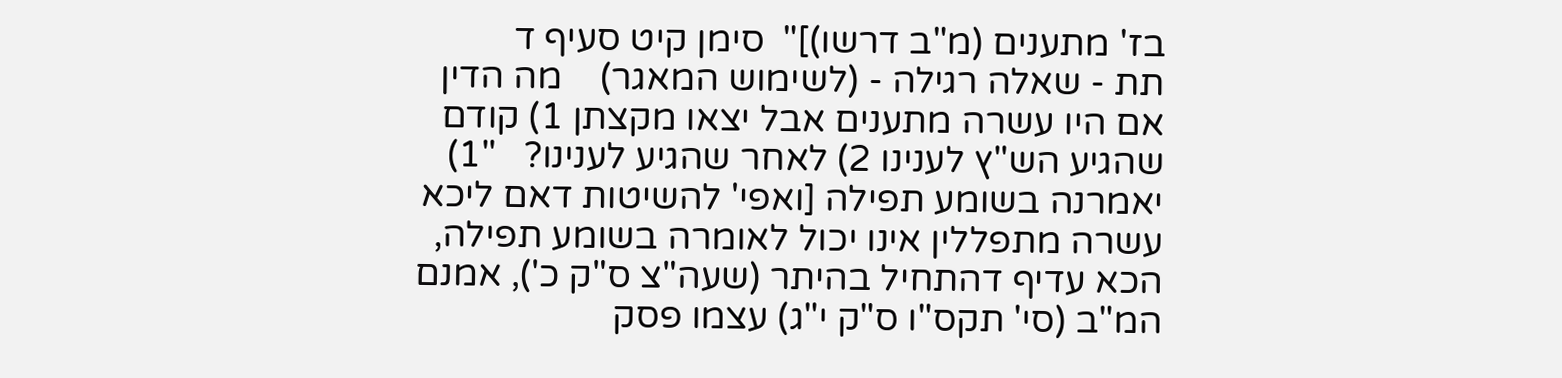בז' מתענים (מ"ב דרשו)]"  סימן קיט סעיף ד
תת - שאלה רגילה - (לשימוש המאגר)    מה הדין אם היו עשרה מתענים אבל יצאו מקצתן 1) קודם שהגיע הש"ץ לענינו 2) לאחר שהגיע לענינו?   "1) יאמרנה בשומע תפילה [ואפי' להשיטות דאם ליכא עשרה מתפללין אינו יכול לאומרה בשומע תפילה, הכא עדיף דהתחיל בהיתר (שעה"צ ס"ק כ'), אמנם המ"ב (סי' תקס"ו ס"ק י"ג) עצמו פסק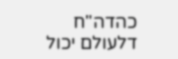כהדה"ח דלעולם יכול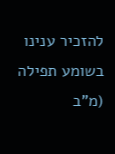להזכיר ענינו בשומע תפילה (מ"ב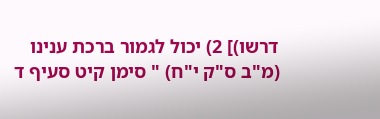דרשו)] 2) יכול לגמור ברכת ענינו (מ"ב ס"ק י"ח) " סימן קיט סעיף ד